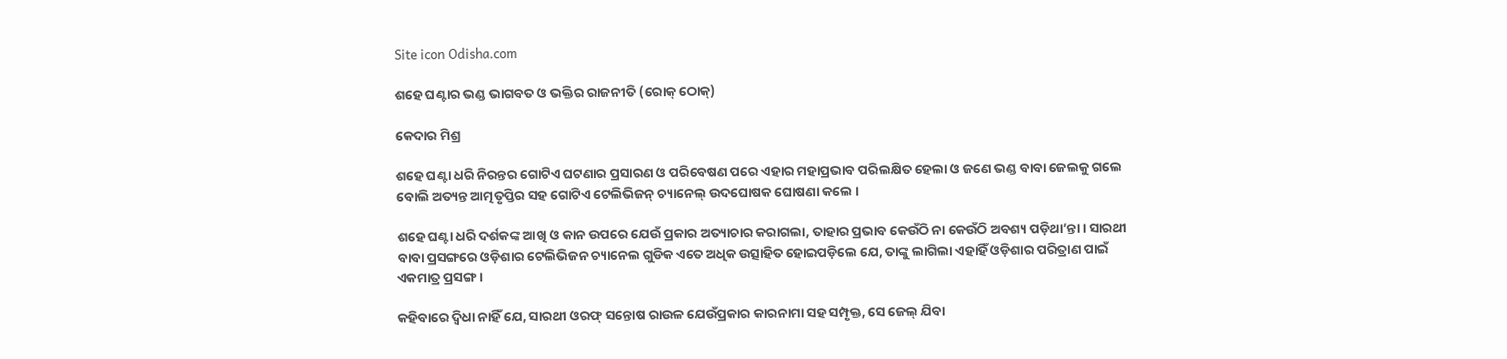Site icon Odisha.com

ଶହେ ଘଣ୍ଟାର ଭଣ୍ଡ ଭାଗବତ ଓ ଭକ୍ତିର ରାଜନୀତି (ରୋକ୍ ଠୋକ୍)

କେଦାର ମିଶ୍ର

ଶହେ ଘଣ୍ଟା ଧରି ନିରନ୍ତର ଗୋଟିଏ ଘଟଣାର ପ୍ରସାରଣ ଓ ପରିବେଷଣ ପରେ ଏହାର ମହାପ୍ରଭାବ ପରିଲକ୍ଷିତ ହେଲା ଓ ଜଣେ ଭଣ୍ଡ ବାବା ଜେଲକୁ ଗଲେ ବୋଲି ଅତ୍ୟନ୍ତ ଆତ୍ମତୃପ୍ତିର ସହ ଗୋଟିଏ ଟେଲିଭିଜନ୍ ଚ୍ୟାନେଲ୍ ଉଦଘୋଷକ ଘୋଷଣା କଲେ ।

ଶହେ ଘଣ୍ଟା ଧରି ଦର୍ଶକଙ୍କ ଆଖି ଓ କାନ ଉପରେ ଯେଉଁ ପ୍ରକାର ଅତ୍ୟାଚାର କରାଗଲା, ତାହାର ପ୍ରଭାବ କେଉଁଠି ନା କେଉଁଠି ଅବଶ୍ୟ ପଡ଼ିଥା’ନ୍ତା । ସାରଥୀ ବାବା ପ୍ରସଙ୍ଗରେ ଓଡ଼ିଶାର ଟେଲିଭିଜନ ଚ୍ୟାନେଲ ଗୁଡିକ ଏତେ ଅଧିକ ଉତ୍ସାହିତ ହୋଇପଡ଼ିଲେ ଯେ, ତାଙ୍କୁ ଲାଗିଲା ଏହାହିଁ ଓଡ଼ିଶାର ପରିତ୍ରାଣ ପାଇଁ ଏକମାତ୍ର ପ୍ରସଙ୍ଗ ।

କହିବାରେ ଦ୍ୱିଧା ନାହିଁ ଯେ, ସାରଥୀ ଓରଫ୍ ସନ୍ତୋଷ ରାଉଳ ଯେଉଁପ୍ରକାର କାରନାମା ସହ ସମ୍ପୃକ୍ତ, ସେ ଜେଲ୍ ଯିବା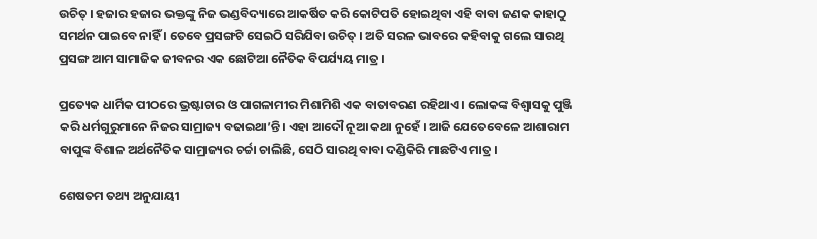ଉଚିତ୍ । ହଜାର ହଜାର ଭକ୍ତଙ୍କୁ ନିଜ ଭଣ୍ଡବିଦ୍ୟାରେ ଆକର୍ଷିତ କରି କୋଟିପତି ହୋଇଥିବା ଏହି ବାବା ଜଣକ କାହାଠୁ ସମର୍ଥନ ପାଇବେ ନାହିଁ । ତେବେ ପ୍ରସଙ୍ଗଟି ସେଇଠି ସରିଯିବା ଉଚିତ୍ । ଅତି ସରଳ ଭାବରେ କହିବାକୁ ଗଲେ ସାରଥି ପ୍ରସଙ୍ଗ ଆମ ସାମାଜିକ ଜୀବନର ଏକ ଛୋଟିଆ ନୈତିକ ବିପର୍ଯ୍ୟୟ ମାତ୍ର ।

ପ୍ରତ୍ୟେକ ଧାର୍ମିକ ପୀଠରେ ଭ୍ରଷ୍ଟାଚାର ଓ ପାଗଳାମୀର ମିଶାମିଶି ଏକ ବାତାବରଣ ରହିଥାଏ । ଲୋକଙ୍କ ବିଶ୍ୱାସକୁ ପୁଞ୍ଜି କରି ଧର୍ମଗୁରୁମାନେ ନିଜର ସାମ୍ରାଜ୍ୟ ବଢାଇଥା’ନ୍ତି । ଏହା ଆଦୌ ନୂଆ କଥା ନୁହେଁ । ଆଜି ଯେତେବେଳେ ଆଶାରାମ ବାପୁଙ୍କ ବିଶାଳ ଅର୍ଥନୈତିକ ସାମ୍ରାଜ୍ୟର ଚର୍ଚ୍ଚା ଚାଲିଛି, ସେଠି ସାରଥି ବାବା ଦଣ୍ଡିକିରି ମାଛଟିଏ ମାତ୍ର ।

ଶେଷତମ ତଥ୍ୟ ଅନୁଯାୟୀ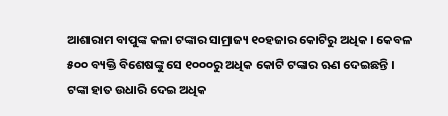ଆଶାରାମ ବାପୁଙ୍କ କଳା ଟଙ୍କାର ସାମ୍ରାଜ୍ୟ ୧୦ହଜାର କୋଟିରୁ ଅଧିକ । କେବଳ ୫୦୦ ବ୍ୟକ୍ତି ବିଶେଷଙ୍କୁ ସେ ୧୦୦୦ରୁ ଅଧିକ କୋଟି ଟଙ୍କାର ଋଣ ଦେଇଛନ୍ତି । ଟଙ୍କା ହାତ ଉଧାରି ଦେଇ ଅଧିକ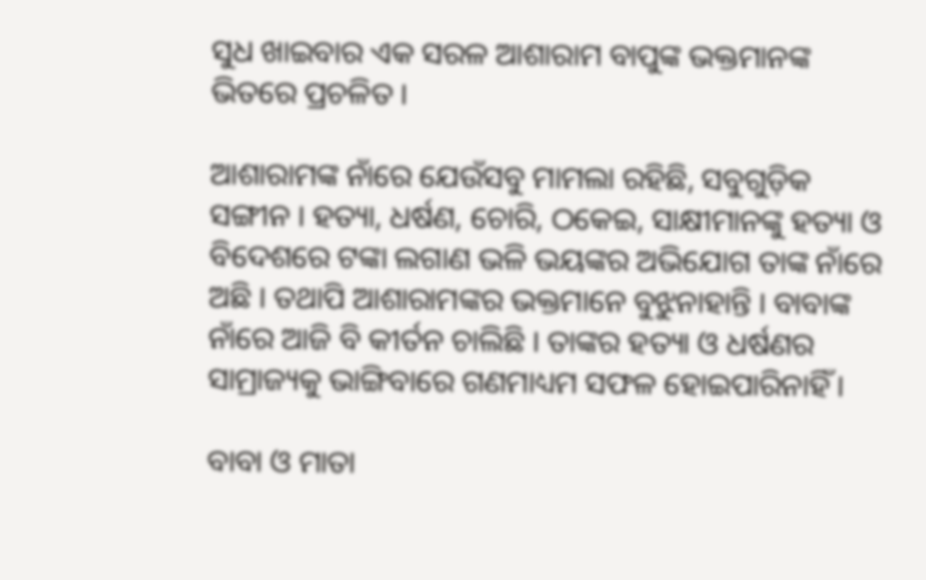ସୁଧ ଖାଇବାର ଏକ ସରଳ ଆଶାରାମ ବାପୁଙ୍କ ଭକ୍ତମାନଙ୍କ ଭିତରେ ପ୍ରଚଳିତ ।

ଆଶାରାମଙ୍କ ନାଁରେ ଯେଉଁସବୁ ମାମଲା ରହିଛି, ସବୁଗୁଡ଼ିକ ସଙ୍ଗୀନ । ହତ୍ୟା, ଧର୍ଷଣ, ଚୋରି, ଠକେଇ, ସାକ୍ଷୀମାନଙ୍କୁ ହତ୍ୟା ଓ ବିଦେଶରେ ଟଙ୍କା ଲଗାଣ ଭଳି ଭୟଙ୍କର ଅଭିଯୋଗ ତାଙ୍କ ନାଁରେ ଅଛି । ତଥାପି ଆଶାରାମଙ୍କର ଭକ୍ତମାନେ ବୁଝୁନାହାନ୍ତି । ବାବାଙ୍କ ନାଁରେ ଆଜି ବି କୀର୍ତନ ଚାଲିଛି । ତାଙ୍କର ହତ୍ୟା ଓ ଧର୍ଷଣର ସାମ୍ରାଜ୍ୟକୁ ଭାଙ୍ଗିବାରେ ଗଣମାଧ୍ୟମ ସଫଳ ହୋଇପାରିନାହିଁ ।

ବାବା ଓ ମାତା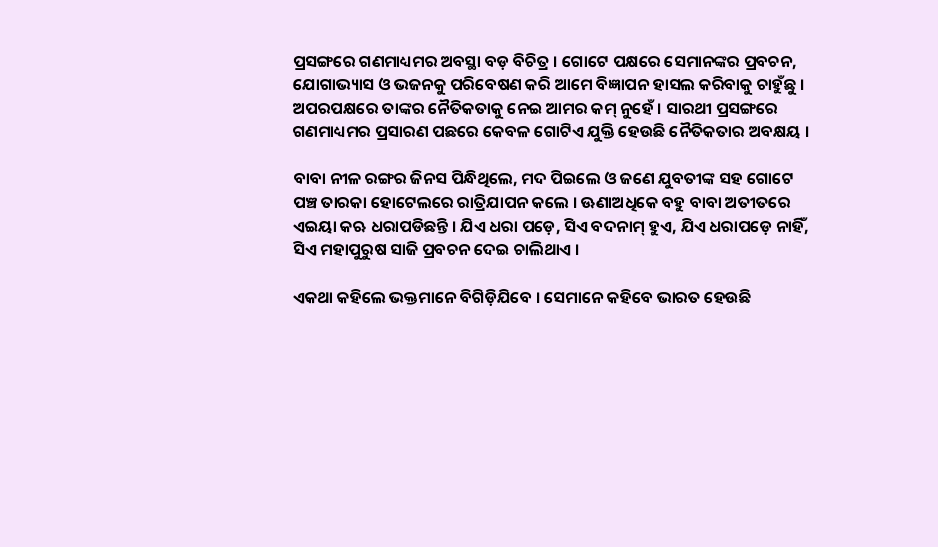ପ୍ରସଙ୍ଗରେ ଗଣମାଧ୍ୟମର ଅବସ୍ଥା ବଡ଼ ବିଚିତ୍ର । ଗୋଟେ ପକ୍ଷରେ ସେମାନଙ୍କର ପ୍ରବଚନ, ଯୋଗାଭ୍ୟାସ ଓ ଭଜନକୁ ପରିବେଷଣ କରି ଆମେ ବିଜ୍ଞାପନ ହାସଲ କରିବାକୁ ଚାହୁଁଛୁ । ଅପରପକ୍ଷରେ ତାଙ୍କର ନୈତିକତାକୁ ନେଇ ଆମର କମ୍ ନୁହେଁ । ସାରଥୀ ପ୍ରସଙ୍ଗରେ ଗଣମାଧ୍ୟମର ପ୍ରସାରଣ ପଛରେ କେବଳ ଗୋଟିଏ ଯୁକ୍ତି ହେଉଛି ନୈତିକତାର ଅବକ୍ଷୟ ।

ବାବା ନୀଳ ରଙ୍ଗର ଜିନସ ପିନ୍ଧିଥିଲେ, ମଦ ପିଇଲେ ଓ ଜଣେ ଯୁବତୀଙ୍କ ସହ ଗୋଟେ ପଞ୍ଚ ତାରକା ହୋଟେଲରେ ରାତ୍ରିଯାପନ କଲେ । ଊଣାଅଧିକେ ବହୁ ବାବା ଅତୀତରେ ଏଇୟା କଋ ଧରାପଡିଛନ୍ତି । ଯିଏ ଧରା ପଡ଼େ, ସିଏ ବଦନାମ୍ ହୁଏ, ଯିଏ ଧରାପଡ଼େ ନାହିଁ, ସିଏ ମହାପୁରୁଷ ସାଜି ପ୍ରବଚନ ଦେଇ ଚାଲିଥାଏ ।

ଏକଥା କହିଲେ ଭକ୍ତମାନେ ବିଗିଡ଼ିଯିବେ । ସେମାନେ କହିବେ ଭାରତ ହେଉଛି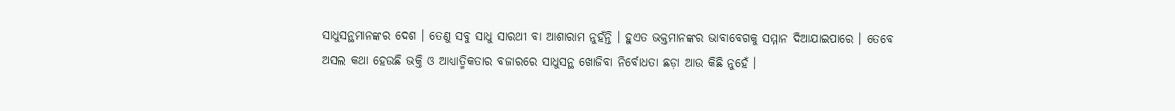ସାଧୁସନ୍ଥମାନଙ୍କର ଦେଶ । ତେଣୁ ସବୁ ସାଧୁ ସାରଥୀ ବା ଆଶାରାମ ନୁହଁନ୍ତି । ହୁଏତ ଭକ୍ତମାନଙ୍କର ଭାବାବେଗକୁ ସମ୍ମାନ ଦିଆଯାଇପାରେ । ତେବେ ଅସଲ କଥା ହେଉଛି ଭକ୍ତି ଓ ଆଧ୍ୟାତ୍ମିକତାର ବଜାରରେ ସାଧୁସନ୍ଥ ଖୋଜିବା ନିର୍ବୋଧତା ଛଡ଼ା ଆଉ କିଛି ନୁହେଁ ।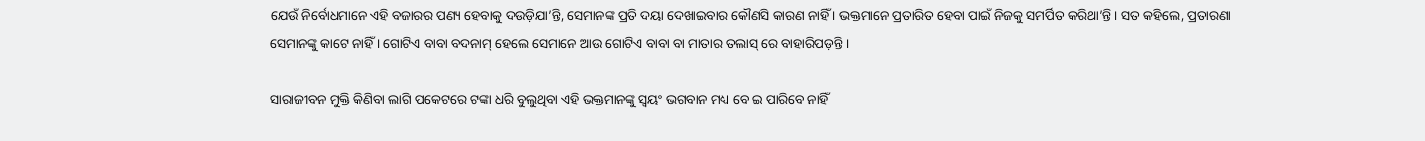ଯେଉଁ ନିର୍ବୋଧମାନେ ଏହି ବଜାରର ପଣ୍ୟ ହେବାକୁ ଦଉଡ଼ିଯା’ନ୍ତି, ସେମାନଙ୍କ ପ୍ରତି ଦୟା ଦେଖାଇବାର କୌଣସି କାରଣ ନାହିଁ । ଭକ୍ତମାନେ ପ୍ରତାରିତ ହେବା ପାଇଁ ନିଜକୁ ସମର୍ପିତ କରିଥା’ନ୍ତି । ସତ କହିଲେ, ପ୍ରତାରଣା ସେମାନଙ୍କୁ କାଟେ ନାହିଁ । ଗୋଟିଏ ବାବା ବଦନାମ୍ ହେଲେ ସେମାନେ ଆଉ ଗୋଟିଏ ବାବା ବା ମାତାର ତଲାସ୍ ରେ ବାହାରିପଡ଼ନ୍ତି ।

ସାରାଜୀବନ ମୁକ୍ତି କିଣିବା ଲାଗି ପକେଟରେ ଟଙ୍କା ଧରି ବୁଲୁଥିବା ଏହି ଭକ୍ତମାନଙ୍କୁ ସ୍ୱୟଂ ଭଗବାନ ମଧ୍ୟ ବେ ଇ ପାରିବେ ନାହିଁ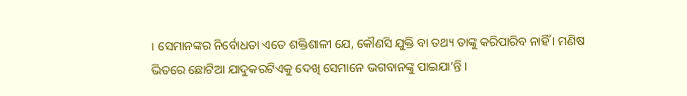। ସେମାନଙ୍କର ନିର୍ବୋଧତା ଏତେ ଶକ୍ତିଶାଳୀ ଯେ, କୌଣସି ଯୁକ୍ତି ବା ତଥ୍ୟ ତାଙ୍କୁ କରିପାରିବ ନାହିଁ । ମଣିଷ ଭିତରେ ଛୋଟିଆ ଯାଦୁକରଟିଏକୁ ଦେଖି ସେମାନେ ଭଗବାନଙ୍କୁ ପାଇଯା’ନ୍ତି ।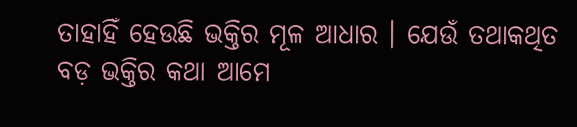ତାହାହିଁ ହେଉଛି ଭକ୍ତିର ମୂଳ ଆଧାର । ଯେଉଁ ତଥାକଥିତ ବଡ଼ ଭକ୍ତିର କଥା ଆମେ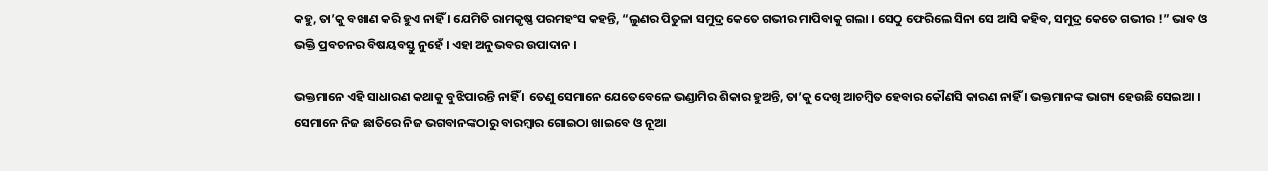କହୁ, ତା’କୁ ବଖାଣ କରି ହୁଏ ନାହିଁ । ଯେମିତି ରାମକୃଷ୍ଣ ପରମହଂସ କହନ୍ତି, “ଲୁଣର ପିତୁଳା ସମୁଦ୍ର କେତେ ଗଭୀର ମାପିବାକୁ ଗଲା । ସେଠୁ ଫେରିଲେ ସିନା ସେ ଆସି କହିବ, ସମୁଦ୍ର କେତେ ଗଭୀର !” ଭାବ ଓ ଭକ୍ତି ପ୍ରବଚନର ବିଷୟବସ୍ତୁ ନୁହେଁ । ଏହା ଅନୁଭବର ଉପାଦାନ ।

ଭକ୍ତମାନେ ଏହି ସାଧାରଣ କଥାକୁ ବୁଝିପାରନ୍ତି ନାହିଁ । ତେଣୁ ସେମାନେ ଯେତେବେଳେ ଭଣ୍ଡାମିର ଶିକାର ହୁଅନ୍ତି, ତା’କୁ ଦେଖି ଆଚମ୍ବିତ ହେବାର କୌଣସି କାରଣ ନାହିଁ । ଭକ୍ତମାନଙ୍କ ଭାଗ୍ୟ ହେଉଛି ସେଇଆ । ସେମାନେ ନିଜ ଛାତିରେ ନିଜ ଭଗବାନଙ୍କଠାରୁ ବାରମ୍ବାର ଗୋଇଠା ଖାଇବେ ଓ ନୂଆ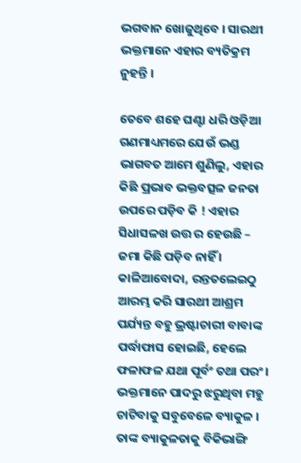ଭଗବାନ ଖୋଜୁଥିବେ । ସାରଥୀ ଭକ୍ତମାନେ ଏହାର ବ୍ୟତିକ୍ରମ ନୁହନ୍ତି ।

ତେବେ ଶହେ ଘଣ୍ଟା ଧରି ଓଡ଼ିଆ ଗଣମାଧ୍ୟମରେ ଯେଉଁ ଭଣ୍ଡ ଭାଗବତ ଆମେ ଶୁଣିଲୁ, ଏହାର କିଛି ପ୍ରଭାବ ଭକ୍ତବତ୍ସଳ ଜନତା ଉପରେ ପଡ଼ିବ କି ! ଏହାର ସିଧାସଳଖ ଉତ୍ତ ର ହେଉଛି – ଜମା କିଛି ପଡ଼ିବ ନାହିଁ । କାଳିଆବୋଦା, ରନ୍ତତଲେଇଠୁ ଆରମ୍ଭ କରି ସାରଥୀ ଆଶ୍ରମ ପର୍ଯ୍ୟନ୍ତ ବହୁ ଭ୍ରଷ୍ଟାଚାରୀ ବାବାଙ୍କ ପର୍ଦ୍ଧାଫାସ ହୋଇଛି, ହେଲେ ଫଳାଫଳ ଯଥା ପୂର୍ବଂ ତଥା ପରଂ । ଭକ୍ତମାନେ ପାଦରୁ ଝରୁଥିବା ମହୁ ଚାଟିବାକୁ ସବୁବେଳେ ବ୍ୟାକୁଳ । ତାଙ୍କ ବ୍ୟାକୁଳତାକୁ ବିକିଭାଙ୍ଗି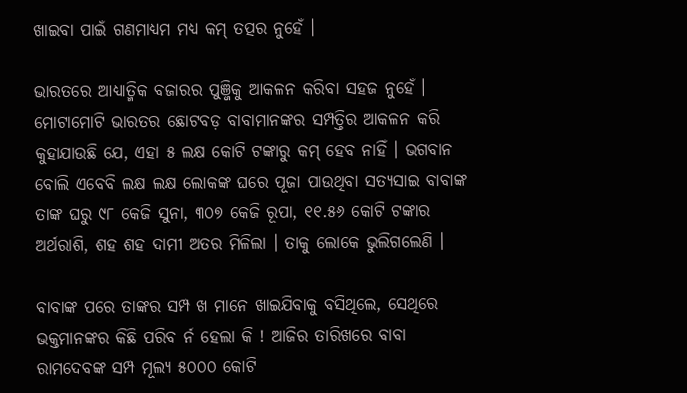ଖାଇବା ପାଇଁ ଗଣମାଧ୍ୟମ ମଧ୍ୟ କମ୍ ତତ୍ପର ନୁହେଁ ।

ଭାରତରେ ଆଧ୍ୟାତ୍ମିକ ବଜାରର ପୁଞ୍ଜିକୁ ଆକଳନ କରିବା ସହଜ ନୁହେଁ । ମୋଟାମୋଟି ଭାରତର ଛୋଟବଡ଼ ବାବାମାନଙ୍କର ସମ୍ପତ୍ତିର ଆକଳନ କରି କୁହାଯାଉଛି ଯେ, ଏହା ୫ ଲକ୍ଷ କୋଟି ଟଙ୍କାରୁ କମ୍ ହେବ ନାହିଁ । ଭଗବାନ ବୋଲି ଏବେବି ଲକ୍ଷ ଲକ୍ଷ ଲୋକଙ୍କ ଘରେ ପୂଜା ପାଉଥିବା ସତ୍ୟସାଇ ବାବାଙ୍କ ତାଙ୍କ ଘରୁ ୯୮ କେଜି ସୁନା, ୩୦୭ କେଜି ରୂପା, ୧୧.୫୬ କୋଟି ଟଙ୍କାର ଅର୍ଥରାଶି, ଶହ ଶହ ଦାମୀ ଅତର ମିଳିଲା । ତାକୁ ଲୋକେ ଭୁଲିଗଲେଣି ।

ବାବାଙ୍କ ପରେ ତାଙ୍କର ସମ୍ପ ଖ ମାନେ ଖାଇଯିବାକୁ ବସିଥିଲେ, ସେଥିରେ ଭକ୍ତମାନଙ୍କର କିଛି ପରିବ ର୍ନ ହେଲା କି ! ଆଜିର ତାରିଖରେ ବାବା ରାମଦେବଙ୍କ ସମ୍ପ ମୂଲ୍ୟ ୫୦୦୦ କୋଟି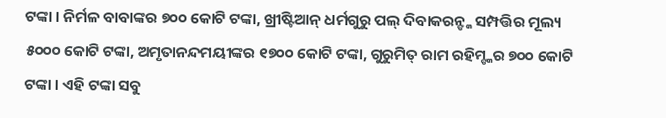ଟଙ୍କା । ନିର୍ମଳ ବାବାଙ୍କର ୭୦୦ କୋଟି ଟଙ୍କା, ଖ୍ରୀଷ୍ଟିଆନ୍ ଧର୍ମଗୁରୁ ପଲ୍ ଦିବାକରନ୍ଙ୍କ ସମ୍ପତ୍ତିର ମୂଲ୍ୟ ୫୦୦୦ କୋଟି ଟଙ୍କା, ଅମୃତାନନ୍ଦମୟୀଙ୍କର ୧୭୦୦ କୋଟି ଟଙ୍କା, ଗୁରୁମିତ୍ ରାମ ରହିମ୍ଙ୍କର ୭୦୦ କୋଟି ଟଙ୍କା । ଏହି ଟଙ୍କା ସବୁ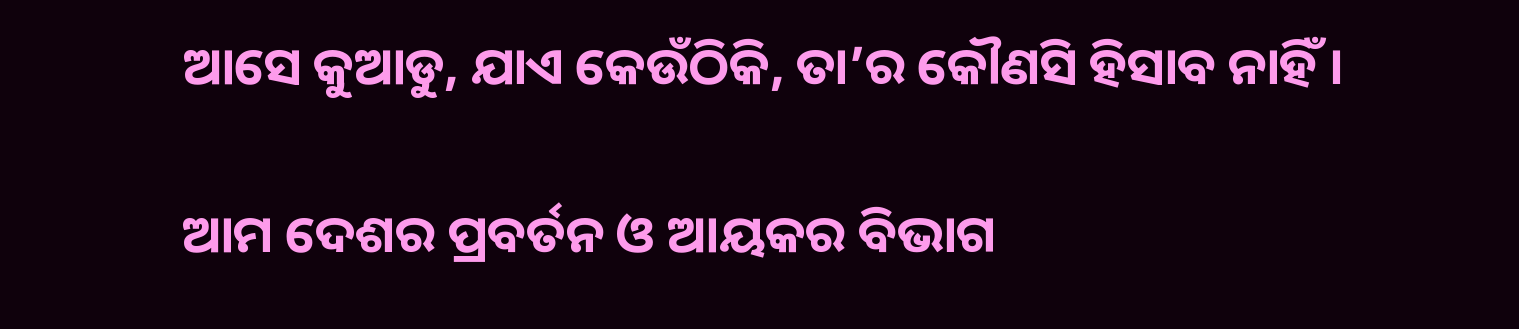ଆସେ କୁଆଡୁ, ଯାଏ କେଉଁଠିକି, ତା’ର କୌଣସି ହିସାବ ନାହିଁ ।

ଆମ ଦେଶର ପ୍ରବର୍ତନ ଓ ଆୟକର ବିଭାଗ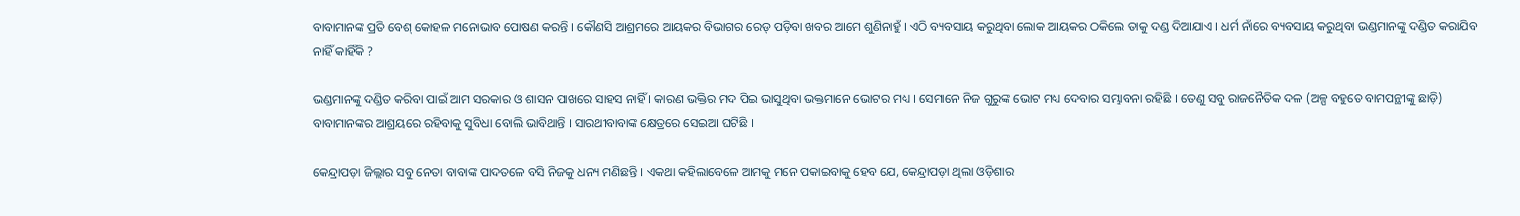ବାବାମାନଙ୍କ ପ୍ରତି ବେଶ୍ କୋହଳ ମନୋଭାବ ପୋଷଣ କରନ୍ତି । କୌଣସି ଆଶ୍ରମରେ ଆୟକର ବିଭାଗର ରେଡ୍ ପଡ଼ିବା ଖବର ଆମେ ଶୁଣିନାହୁଁ । ଏଠି ବ୍ୟବସାୟ କରୁଥିବା ଲୋକ ଆୟକର ଠକିଲେ ତାକୁ ଦଣ୍ଡ ଦିଆଯାଏ । ଧର୍ମ ନାଁରେ ବ୍ୟବସାୟ କରୁଥିବା ଭଣ୍ଡମାନଙ୍କୁ ଦଣ୍ଡିତ କରାଯିବ ନାହିଁ କାହିଁକି ?

ଭଣ୍ଡମାନଙ୍କୁ ଦଣ୍ଡିତ କରିବା ପାଇଁ ଆମ ସରକାର ଓ ଶାସନ ପାଖରେ ସାହସ ନାହିଁ । କାରଣ ଭକ୍ତିର ମଦ ପିଇ ଭାସୁଥିବା ଭକ୍ତମାନେ ଭୋଟର ମଧ୍ୟ । ସେମାନେ ନିଜ ଗୁରୁଙ୍କ ଭୋଟ ମଧ୍ୟ ଦେବାର ସମ୍ଭାବନା ରହିଛି । ତେଣୁ ସବୁ ରାଜନୈତିକ ଦଳ (ଅଳ୍ପ ବହୁତେ ବାମପନ୍ଥୀଙ୍କୁ ଛାଡ଼ି) ବାବାମାନଙ୍କର ଆଶ୍ରୟରେ ରହିବାକୁ ସୁବିଧା ବୋଲି ଭାବିଥାନ୍ତି । ସାରଥୀବାବାଙ୍କ କ୍ଷେତ୍ରରେ ସେଇଆ ଘଟିଛି ।

କେନ୍ଦ୍ରାପଡ଼ା ଜିଲ୍ଲାର ସବୁ ନେତା ବାବାଙ୍କ ପାଦତଳେ ବସି ନିଜକୁ ଧନ୍ୟ ମଣିଛନ୍ତି । ଏକଥା କହିଲାବେଳେ ଆମକୁ ମନେ ପକାଇବାକୁ ହେବ ଯେ, କେନ୍ଦ୍ରାପଡ଼ା ଥିଲା ଓଡ଼ିଶାର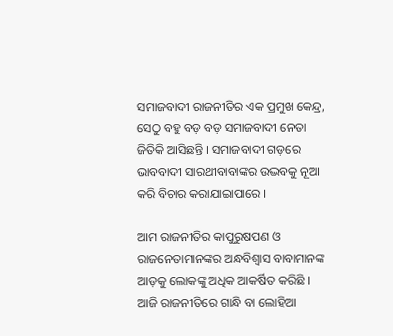ସମାଜବାଦୀ ରାଜନୀତିର ଏକ ପ୍ରମୁଖ କେନ୍ଦ୍ର, ସେଠୁ ବହୁ ବଡ଼ ବଡ଼ ସମାଜବାଦୀ ନେତା ଜିତିକି ଆସିଛନ୍ତି । ସମାଜବାଦୀ ଗଡ଼ରେ ଭାବବାଦୀ ସାରଥୀବାବାଙ୍କର ଉଦ୍ଭବକୁ ନୂଆ କରି ବିଚାର କରାଯାଇାପାରେ ।

ଆମ ରାଜନୀତିର କାପୁରୁଷପଣ ଓ ରାଜନେତାମାନଙ୍କର ଅନ୍ଧବିଶ୍ୱାସ ବାବାମାନଙ୍କ ଆଡ଼କୁ ଲୋକଙ୍କୁ ଅଧିକ ଆକର୍ଷିତ କରିଛି । ଆଜି ରାଜନୀତିରେ ଗାନ୍ଧି ବା ଲୋହିଆ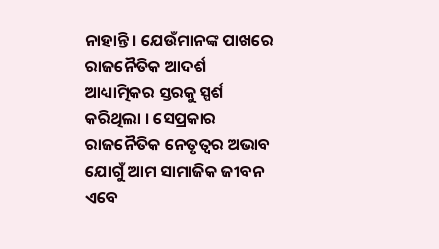ନାହାନ୍ତି । ଯେଉଁମାନଙ୍କ ପାଖରେ ରାଜନୈତିକ ଆଦର୍ଶ ଆଧ୍ୟାତ୍ମିକର ସ୍ତରକୁ ସ୍ପର୍ଶ କରିଥିଲା । ସେପ୍ରକାର ରାଜନୈତିକ ନେତୃତ୍ୱର ଅଭାବ ଯୋଗୁଁ ଆମ ସାମାଜିକ ଜୀବନ ଏବେ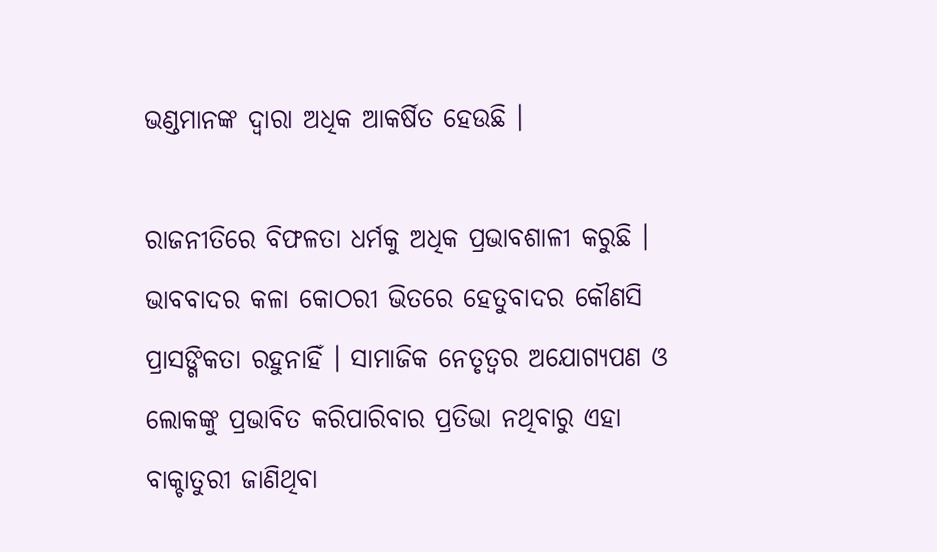ଭଣ୍ଡମାନଙ୍କ ଦ୍ୱାରା ଅଧିକ ଆକର୍ଷିତ ହେଉଛି ।

ରାଜନୀତିରେ ବିଫଳତା ଧର୍ମକୁ ଅଧିକ ପ୍ରଭାବଶାଳୀ କରୁଛି । ଭାବବାଦର କଳା କୋଠରୀ ଭିତରେ ହେତୁବାଦର କୌଣସି ପ୍ରାସଙ୍ଗିକତା ରହୁନାହିଁ । ସାମାଜିକ ନେତୃତ୍ୱର ଅଯୋଗ୍ୟପଣ ଓ ଲୋକଙ୍କୁ ପ୍ରଭାବିତ କରିପାରିବାର ପ୍ରତିଭା ନଥିବାରୁ ଏହା ବାକ୍ଚାତୁରୀ ଜାଣିଥିବା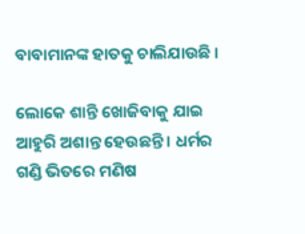ବାବାମାନଙ୍କ ହାତକୁ ଚାଲିଯାଉଛି ।

ଲୋକେ ଶାନ୍ତି ଖୋଜିବାକୁ ଯାଇ ଆହୁରି ଅଶାନ୍ତ ହେଉଛନ୍ତି । ଧର୍ମର ଗଣ୍ଡି ଭିତରେ ମଣିଷ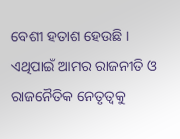ବେଶୀ ହତାଶ ହେଉଛି । ଏଥିପାଇଁ ଆମର ରାଜନୀତି ଓ ରାଜନୈତିକ ନେତୃତ୍ୱକୁ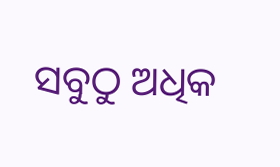ସବୁଠୁ ଅଧିକ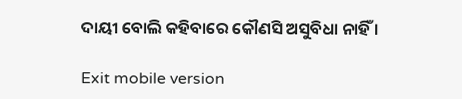ଦାୟୀ ବୋଲି କହିବାରେ କୌଣସି ଅସୁବିଧା ନାହିଁ ।

Exit mobile version